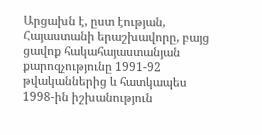Արցախն է, ըստ էության, Հայաստանի երաշխավորը, բայց ցավոք հակահայաստանյան քարոզչությունը 1991-92 թվականներից և հատկապես 1998-ին իշխանություն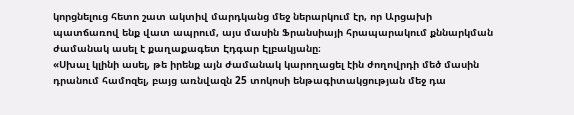կորցնելուց հետո շատ ակտիվ մարդկանց մեջ ներարկում էր, որ Արցախի պատճառով ենք վատ ապրում, այս մասին Ֆրանսիայի հրապարակում քննարկման ժամանակ ասել է քաղաքագետ Էդգար Էլբակյանը։
«Սխալ կլինի ասել, թե իրենք այն ժամանակ կարողացել էին ժողովրդի մեծ մասին դրանում համոզել, բայց առնվազն 25 տոկոսի ենթագիտակցության մեջ դա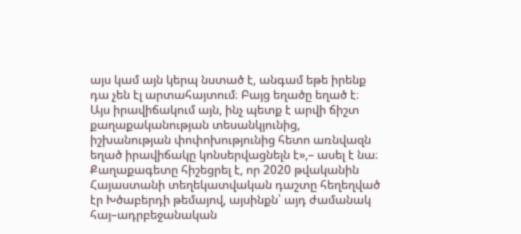այս կամ այն կերպ նստած է, անգամ եթե իրենք դա չեն էլ արտահայտում։ Բայց եղածը եղած է։ Այս իրավիճակում այն, ինչ պետք է արվի ճիշտ քաղաքականության տեսանկյունից, իշխանության փոփոխությունից հետո առնվազն եղած իրավիճակը կոնսերվացնելն է»,– ասել է նա։
Քաղաքագետը հիշեցրել է, որ 2020 թվականին Հայաստանի տեղեկատվական դաշտը հեղեղված էր Խծաբերդի թեմայով, այսինքն՝ այդ ժամանակ հայ–ադրբեջանական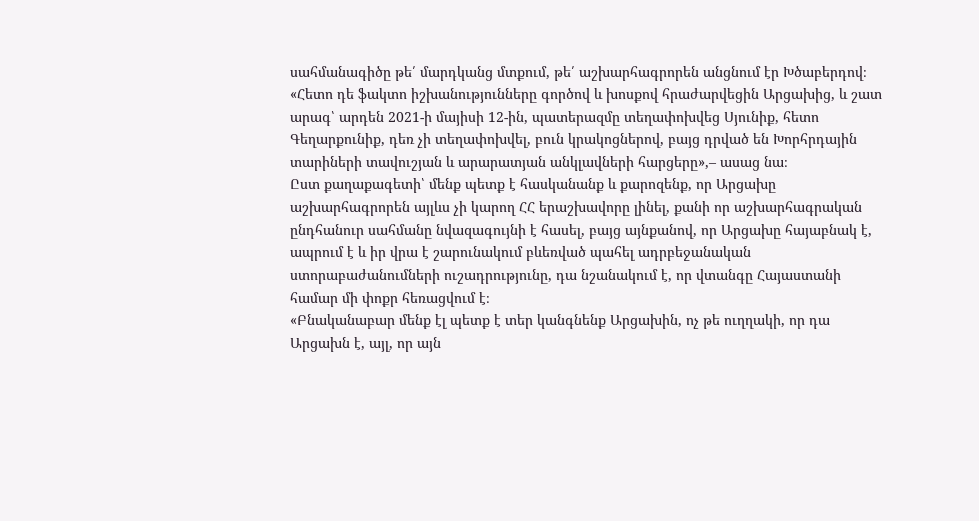սահմանագիծը թե՛ մարդկանց մտքում, թե՛ աշխարհագրորեն անցնում էր Խծաբերդով։
«Հետո դե ֆակտո իշխանությունները գործով և խոսքով հրաժարվեցին Արցախից, և շատ արագ՝ արդեն 2021-ի մայիսի 12-ին, պատերազմը տեղափոխվեց Սյունիք, հետո Գեղարքունիք, դեռ չի տեղափոխվել, բուն կրակոցներով, բայց դրված են Խորհրդային տարիների տավուշյան և արարատյան անկլավների հարցերը»,– ասաց նա։
Ըստ քաղաքագետի՝ մենք պետք է հասկանանք և քարոզենք, որ Արցախը աշխարհագրորեն այլևս չի կարող ՀՀ երաշխավորը լինել, քանի որ աշխարհագրական ընդհանուր սահմանը նվազագույնի է հասել, բայց այնքանով, որ Արցախը հայաբնակ է, ապրում է և իր վրա է շարունակում բևեռված պահել ադրբեջանական ստորաբաժանումների ուշադրությունը, դա նշանակում է, որ վտանգը Հայաստանի համար մի փոքր հեռացվում է։
«Բնականաբար մենք էլ պետք է տեր կանգնենք Արցախին, ոչ թե ուղղակի, որ դա Արցախն է, այլ, որ այն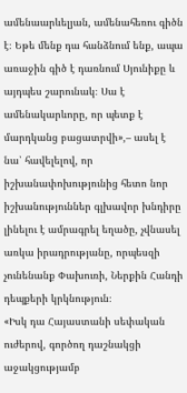ամենաարևելյան, ամենահեռու գիծն է։ Եթե մենք դա հանձնում ենք, ապա առաջին գիծ է դառնում Սյունիքը և այդպես շարունակ։ Սա է ամենակարևորը, որ պետք է մարդկանց բացատրվի»,– ասել է նա՝ հավելելով, որ իշխանափոխությունից հետո նոր իշխանություններ գլխավոր խնդիրը լինելու է ամրագրել եղածը, չվնասել առկա իրադրությանը, որպեսզի չունենանք Փախուռի, Ներքին Հանդի դեպքերի կրկնություն։
«Իսկ դա Հայաստանի սեփական ուժերով, գործող դաշնակցի աջակցությամբ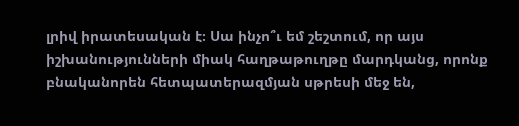լրիվ իրատեսական է։ Սա ինչո՞ւ եմ շեշտում, որ այս իշխանությունների միակ հաղթաթուղթը մարդկանց, որոնք բնականորեն հետպատերազմյան սթրեսի մեջ են,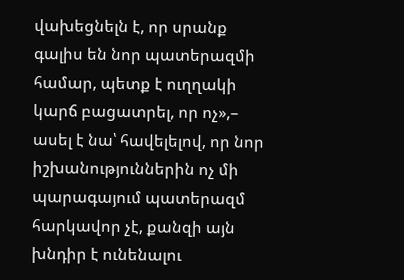վախեցնելն է, որ սրանք գալիս են նոր պատերազմի համար, պետք է ուղղակի կարճ բացատրել, որ ոչ»,– ասել է նա՝ հավելելով, որ նոր իշխանություններին ոչ մի պարագայում պատերազմ հարկավոր չէ, քանզի այն խնդիր է ունենալու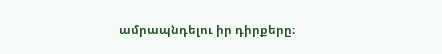ամրապնդելու իր դիրքերը։